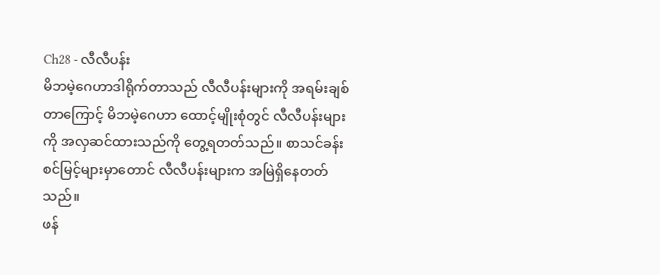Ch28 - လီလီပန်း
မိဘမဲ့ဂေဟာဒါရိုက်တာသည် လီလီပန်းများကို အရမ်းချစ်တာကြောင့် မိဘမဲ့ဂေဟာ ထောင့်မျိုးစုံတွင် လီလီပန်းများကို အလှဆင်ထားသည်ကို တွေ့ရတတ်သည်။ စာသင်ခန်းစင်မြင့်များမှာတောင် လီလီပန်းများက အမြဲရှိနေတတ်သည်။
ဖန်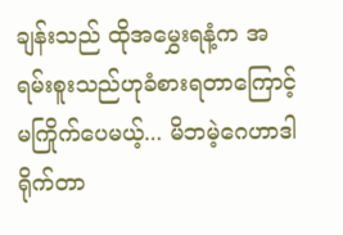ချန်းသည် ထိုအမွှေးရနံ့က အရမ်းစူးသည်ဟုခံစားရတာကြောင့်မကြိုက်ပေမယ့်... မိဘမဲ့ဂေဟာဒါရိုက်တာ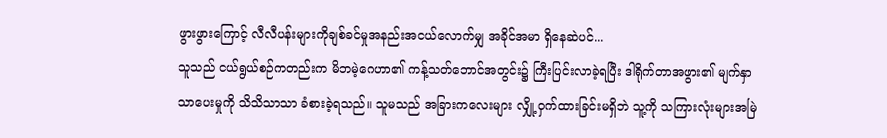ဖွားဖွားကြောင့် လီလီပန်းများကိုချစ်ခင်မှုအနည်းအငယ်လောက်မျှ အခိုင်အမာ ရှိနေဆဲပင်...
သူသည် ငယ်ရွယ်စဉ်ကတည်းက မိဘမဲ့ဂေဟာ၏ ကန့်သတ်ဘောင်အတွင်း၌ ကြီးပြင်းလာခဲ့ရပြီး ဒါရိုက်တာအဖွား၏ မျက်နှာသာပေးမှုကို သိသိသာသာ ခံစားခဲ့ရသည်။ သူမသည် အခြားကလေးများ လျှို့ဝှက်ထားခြင်းမရှိဘဲ သူ့ကို သကြားလုံးများအမြဲ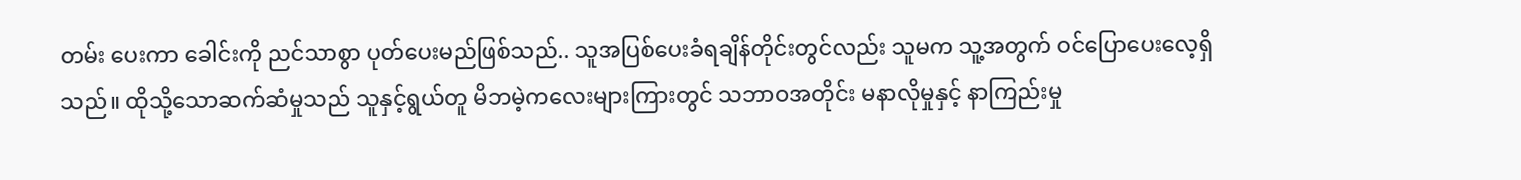တမ်း ပေးကာ ခေါင်းကို ညင်သာစွာ ပုတ်ပေးမည်ဖြစ်သည်.. သူအပြစ်ပေးခံရချိန်တိုင်းတွင်လည်း သူမက သူ့အတွက် ဝင်ပြောပေးလေ့ရှိသည်။ ထိုသို့သောဆက်ဆံမှုသည် သူနှင့်ရွယ်တူ မိဘမဲ့ကလေးများကြားတွင် သဘာဝအတိုင်း မနာလိုမှုနှင့် နာကြည်းမှု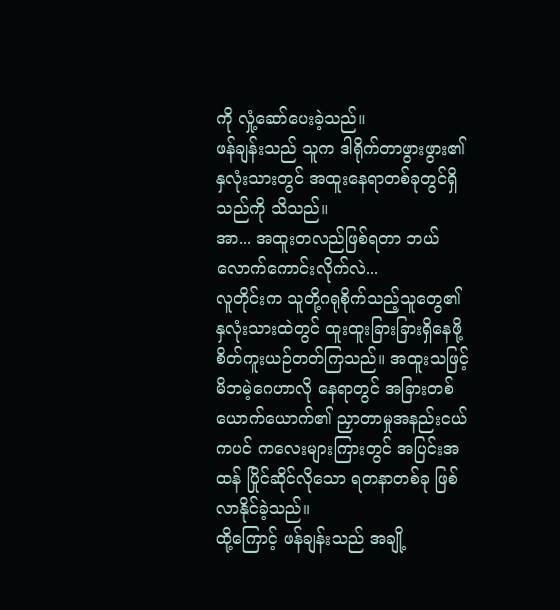ကို လှုံ့ဆော်ပေးခဲ့သည်။
ဖန်ချန်းသည် သူက ဒါရိုက်တာဖွားဖွား၏ နှလုံးသားတွင် အထူးနေရာတစ်ခုတွင်ရှိသည်ကို သိသည်။
အာ... အထူးတလည်ဖြစ်ရတာ ဘယ်လောက်ကောင်းလိုက်လဲ...
လူတိုင်းက သူတို့ဂရုစိုက်သည့်သူတွေ၏ နှလုံးသားထဲတွင် ထူးထူးခြားခြားရှိနေဖို့ စိတ်ကူးယဉ်တတ်ကြသည်။ အထူးသဖြင့် မိဘမဲ့ဂေဟာလို နေရာတွင် အခြားတစ်ယောက်ယောက်၏ ညှာတာမှုအနည်းငယ်ကပင် ကလေးများကြားတွင် အပြင်းအထန် ပြိုင်ဆိုင်လိုသော ရတနာတစ်ခု ဖြစ်လာနိုင်ခဲ့သည်။
ထို့ကြောင့် ဖန်ချန်းသည် အချို့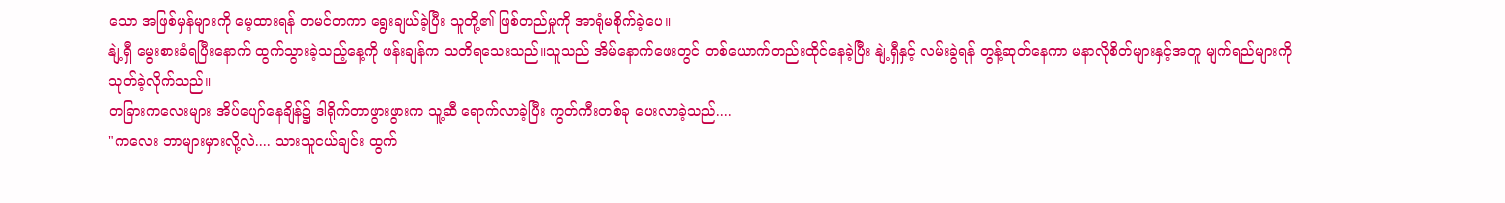သော အဖြစ်မှန်များကို မေ့ထားရန် တမင်တကာ ရွေးချယ်ခဲ့ပြီး သူတို့၏ ဖြစ်တည်မှုကို အာရုံမစိုက်ခဲ့ပေ။
နျဲ့ရှီ မွေးစားခံရပြီးနောက် ထွက်သွားခဲ့သည့်နေ့ကို ဖန်းချန်က သတိရသေးသည်။သူသည် အိမ်နောက်ဖေးတွင် တစ်ယောက်တည်းထိုင်နေခဲ့ပြီး နျဲ့ရှီနှင့် လမ်းခွဲရန် တွန့်ဆုတ်နေကာ မနာလိုစိတ်များနှင့်အတူ မျက်ရည်များကို သုတ်ခဲ့လိုက်သည်။
တခြားကလေးများ အိပ်ပျော်နေချိန်၌ ဒါရိုက်တာဖွားဖွားက သူ့ဆီ ရောက်လာခဲ့ပြီး ကွတ်ကီးတစ်ခု ပေးလာခဲ့သည်....
"ကလေး ဘာများမှားလို့လဲ.... သားသူငယ်ချင်း ထွက်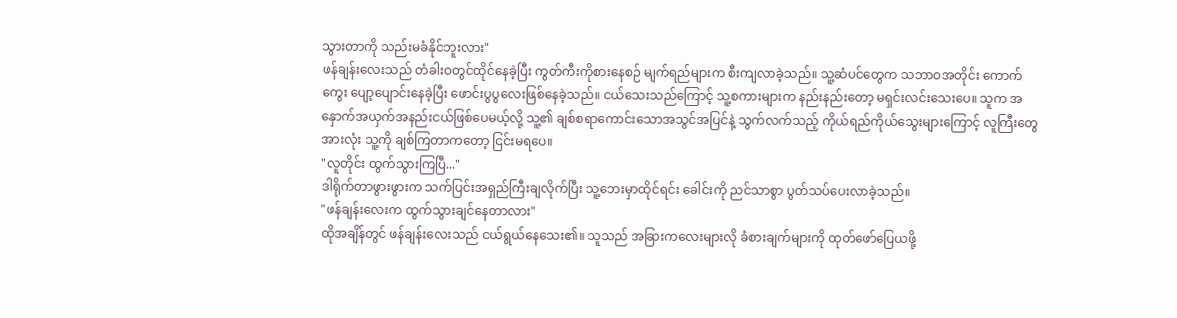သွားတာကို သည်းမခံနိုင်ဘူးလား"
ဖန်ချန်းလေးသည် တံခါးဝတွင်ထိုင်နေခဲ့ပြီး ကွတ်ကီးကိုစားနေစဉ် မျက်ရည်များက စီးကျလာခဲ့သည်။ သူ့ဆံပင်တွေက သဘာဝအတိုင်း ကောက်ကွေး ပျော့ပျောင်းနေခဲ့ပြီး ဖောင်းပွပွလေးဖြစ်နေခဲ့သည်။ ငယ်သေးသည်ကြောင့် သူ့စကားများက နည်းနည်းတော့ မရှင်းလင်းသေးပေ။ သူက အနှောက်အယှက်အနည်းငယ်ဖြစ်ပေမယ့်လို့ သူ့၏ ချစ်စရာကောင်းသောအသွင်အပြင်နဲ့ သွက်လက်သည့် ကိုယ်ရည်ကိုယ်သွေးများကြောင့် လူကြီးတွေအားလုံး သူ့ကို ချစ်ကြတာကတော့ ငြင်းမရပေ။
"လူတိုင်း ထွက်သွားကြပြီ..."
ဒါရိုက်တာဖွားဖွားက သက်ပြင်းအရှည်ကြီးချလိုက်ပြီး သူ့ဘေးမှာထိုင်ရင်း ခေါင်းကို ညင်သာစွာ ပွတ်သပ်ပေးလာခဲ့သည်။
"ဖန်ချန်းလေးက ထွက်သွားချင်နေတာလား"
ထိုအချိန်တွင် ဖန်ချန်းလေးသည် ငယ်ရွယ်နေသေး၏။ သူသည် အခြားကလေးများလို ခံစားချက်များကို ထုတ်ဖော်ပြေယဖို့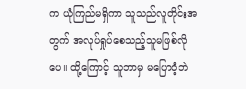က ယုံကြည်မရှိကာ သူသည်လူတိုင်းအတွက် အလုပ်ရှုပ်စေသည့်သူမဖြစ်လိုပေ။ ထို့ကြောင့် သူဘာမှ မပြောဝံ့ဘဲ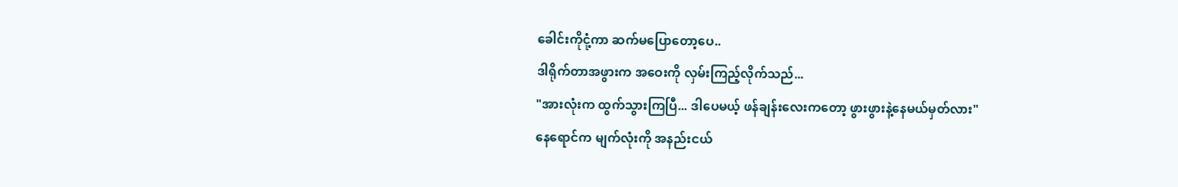ခေါင်းကိုငုံ့ကာ ဆက်မပြောတော့ပေ..
ဒါရိုက်တာအဖွားက အဝေးကို လှမ်းကြည့်လိုက်သည်...
"အားလုံးက ထွက်သွားကြပြီ... ဒါပေမယ့် ဖန်ချန်းလေးကတော့ ဖွားဖွားနဲ့နေမယ်မှတ်လား"
နေရောင်က မျက်လုံးကို အနည်းငယ်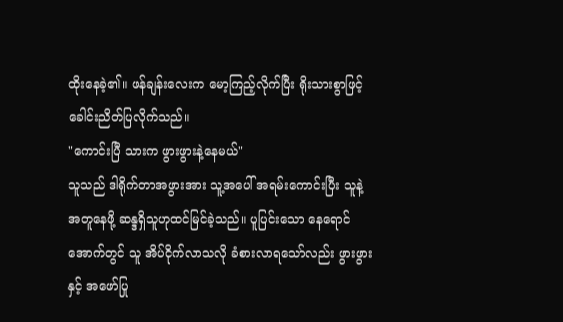ထိုးနေခဲ့၏။ ဖန်ချန်းလေးက မော့ကြည့်လိုက်ပြီး ရိုးသားစွာဖြင့် ခေါင်းညိတ်ပြလိုက်သည်။
"ကောင်းပြီ သားက ဖွားဖွားနဲ့နေမယ်"
သူသည် ဒါရိုက်တာအဖွားအား သူ့အပေါ် အရမ်းကောင်းပြီး သူနဲ့ အတူနေဖို့ ဆန္ဒရှိသူဟုထင်မြင်ခဲ့သည်။ ပူပြင်းသော နေရောင်အောက်တွင် သူ အိပ်ငိုက်လာသလို ခံစားလာရသော်လည်း ဖွားဖွားနှင့် အဖော်ပြု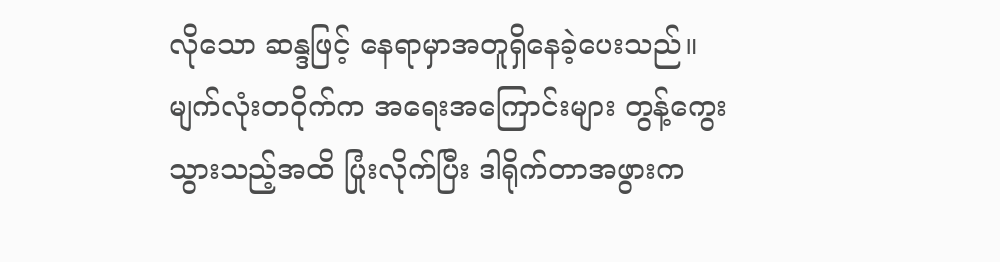လိုသော ဆန္ဒဖြင့် နေရာမှာအတူရှိနေခဲ့ပေးသည်။
မျက်လုံးတဝိုက်က အရေးအကြောင်းများ တွန့်ကွေးသွားသည့်အထိ ပြုံးလိုက်ပြီး ဒါရိုက်တာအဖွားက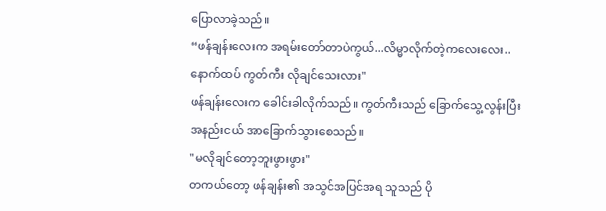ပြောလာခဲ့သည်။
“ဖန်ချန်းလေးက အရမ်းတော်တာပဲကွယ်...လိမ္မာလိုက်တဲ့ကလေးလေး.. နောက်ထပ် ကွတ်ကီး လိုချင်သေးလား"
ဖန်ချန်းလေးက ခေါင်းခါလိုက်သည်။ ကွတ်ကီးသည် ခြောက်သွေ့လွန်းပြီး အနည်းငယ် အာခြောက်သွားစေသည်။
"မလိုချင်တော့ဘူးဖွားဖွား"
တကယ်တော့ ဖန်ချန်း၏ အသွင်အပြင်အရ သူသည် ပို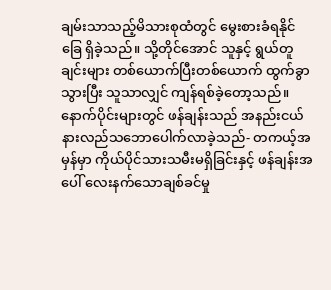ချမ်းသာသည့်မိသားစုထံတွင် မွေးစားခံရနိုင်ခြေ ရှိခဲ့သည်။ သို့တိုင်အောင် သူနှင့် ရွယ်တူချင်းများ တစ်ယောက်ပြီးတစ်ယောက် ထွက်ခွာသွားပြီး သူသာလျှင် ကျန်ရစ်ခဲ့တော့သည်။
နောက်ပိုင်းများတွင် ဖန်ချန်းသည် အနည်းငယ်နားလည်သဘောပေါက်လာခဲ့သည်- တကယ့်အမှန်မှာ ကိုယ်ပိုင်သားသမီးမရှိခြင်းနှင့် ဖန်ချန်းအပေါ် လေးနက်သောချစ်ခင်မှု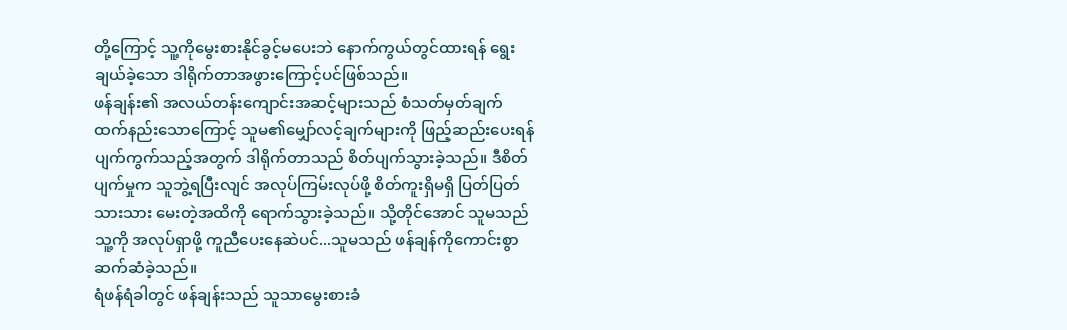တို့ကြောင့် သူ့ကိုမွေးစားနိုင်ခွင့်မပေးဘဲ နောက်ကွယ်တွင်ထားရန် ရွေးချယ်ခဲ့သော ဒါရိုက်တာအဖွားကြောင့်ပင်ဖြစ်သည်။
ဖန်ချန်း၏ အလယ်တန်းကျောင်းအဆင့်များသည် စံသတ်မှတ်ချက်ထက်နည်းသောကြောင့် သူမ၏မျှော်လင့်ချက်များကို ဖြည့်ဆည်းပေးရန် ပျက်ကွက်သည့်အတွက် ဒါရိုက်တာသည် စိတ်ပျက်သွားခဲ့သည်။ ဒီစိတ်ပျက်မှုက သူဘွဲ့ရပြီးလျင် အလုပ်ကြမ်းလုပ်ဖို့ စိတ်ကူးရှိမရှိ ပြတ်ပြတ်သားသား မေးတဲ့အထိကို ရောက်သွားခဲ့သည်။ သို့တိုင်အောင် သူမသည် သူ့ကို အလုပ်ရှာဖို့ ကူညီပေးနေဆဲပင်...သူမသည် ဖန်ချန်ကိုကောင်းစွာ ဆက်ဆံခဲ့သည်။
ရံဖန်ရံခါတွင် ဖန်ချန်းသည် သူသာမွေးစားခံ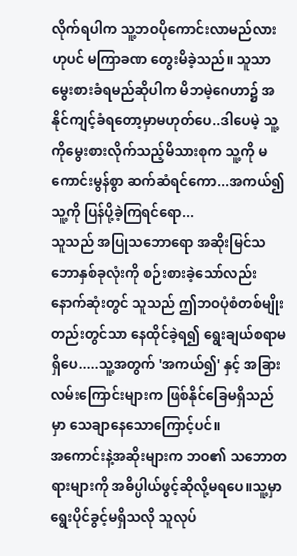လိုက်ရပါက သူ့ဘဝပိုကောင်းလာမည်လားဟုပင် မကြာခဏ တွေးမိခဲ့သည်။ သူသာမွေးစားခံရမည်ဆိုပါက မိဘမဲ့ဂေဟာ၌ အနိုင်ကျင့်ခံရတော့မှာမဟုတ်ပေ..ဒါပေမဲ့ သူ့ကိုမွေးစားလိုက်သည့်မိသားစုက သူ့ကို မကောင်းမွန်စွာ ဆက်ဆံရင်ကော...အကယ်၍ သူ့ကို ပြန်ပို့ခဲ့ကြရင်ရော...
သူသည် အပြုသဘောရော အဆိုးမြင်သဘောနှစ်ခုလုံးကို စဉ်းစားခဲ့သော်လည်း နောက်ဆုံးတွင် သူသည် ဤဘဝပုံစံတစ်မျိုးတည်းတွင်သာ နေထိုင်ခဲ့ရ၍ ရွေးချယ်စရာမရှိပေ.....သူ့အတွက် 'အကယ်၍' နှင့် အခြားလမ်းကြောင်းများက ဖြစ်နိုင်ခြေမရှိသည်မှာ သေချာနေသောကြောင့်ပင်။
အကောင်းနဲ့အဆိုးများက ဘဝ၏ သဘောတရားများကို အဓိပ္ပါယ်ဖွင့်ဆိုလို့မရပေ။သူ့မှာ ရွေးပိုင်ခွင့်မရှိသလို သူလုပ်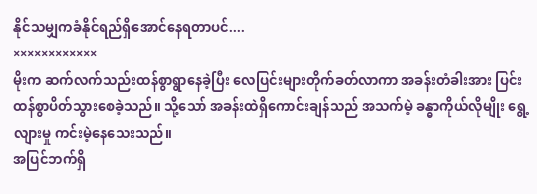နိုင်သမျှကခံနိုင်ရည်ရှိအောင်နေရတာပင်....
××××××××××××
မိုးက ဆက်လက်သည်းထန်စွာရွာနေခဲ့ပြီး လေပြင်းများတိုက်ခတ်လာကာ အခန်းတံခါးအား ပြင်းထန်စွာပိတ်သွားစေခဲ့သည်။ သို့သော် အခန်းထဲရှိကောင်းချန်သည် အသက်မဲ့ ခန္ဓာကိုယ်လိုမျိုး ရွေ့လျားမှု ကင်းမဲ့နေသေးသည်။
အပြင်ဘက်ရှိ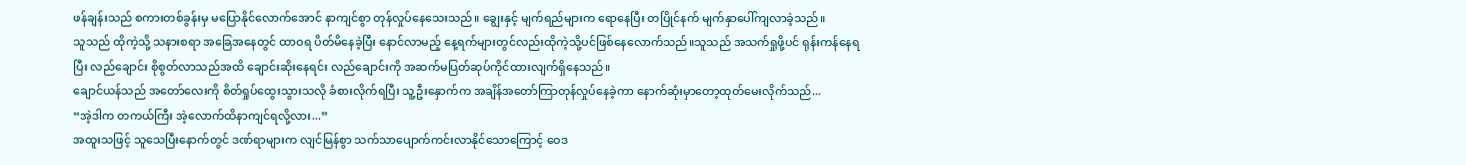ဖန်ချန်းသည် စကားတစ်ခွန်းမှ မပြောနိုင်လောက်အောင် နာကျင်စွာ တုန်လှုပ်နေသေးသည်။ ချွေးနှင့် မျက်ရည်များက ရောနေပြီး တပြိုင်နက် မျက်နှာပေါ်ကျလာခဲ့သည်။
သူသည် ထိုကဲ့သို့ သနားစရာ အခြေအနေတွင် ထာဝရ ပိတ်မိနေခဲ့ပြီး နောင်လာမည့် နေ့ရက်များတွင်လည်းထိုကဲ့သို့ပင်ဖြစ်နေလောက်သည်။သူသည် အသက်ရှုဖို့ပင် ရုန်းကန်နေရပြီး လည်ချောင်း စိုစွတ်လာသည်အထိ ချောင်းဆိုးနေရင်း လည်ချောင်းကို အဆက်မပြတ်ဆုပ်ကိုင်ထားလျက်ရှိနေသည်။
ချောင်ယန်သည် အတော်လေးကို စိတ်ရှုပ်ထွေးသွားသလို ခံစားလိုက်ရပြီး သူ့ဦးနှောက်က အချိန်အတော်ကြာတုန်လှုပ်နေခဲ့ကာ နောက်ဆုံးမှာတော့ထုတ်မေးလိုက်သည်...
“အဲ့ဒါက တကယ်ကြီး အဲ့လောက်ထိနာကျင်ရလို့လား...”
အထူးသဖြင့် သူသေပြီးနောက်တွင် ဒဏ်ရာများက လျင်မြန်စွာ သက်သာပျောက်ကင်းလာနိုင်သောကြောင့် ဝေဒ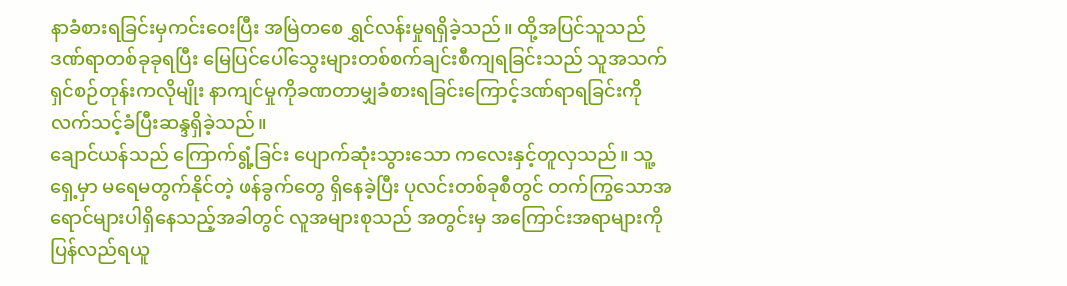နာခံစားရခြင်းမှကင်းဝေးပြီး အမြဲတစေ ရွှင်လန်းမှုရရှိခဲ့သည်။ ထို့အပြင်သူသည်ဒဏ်ရာတစ်ခုခုရပြီး မြေပြင်ပေါ်သွေးများတစ်စက်ချင်းစီကျရခြင်းသည် သူအသက်ရှင်စဉ်တုန်းကလိုမျိုး နာကျင်မှုကိုခဏတာမျှခံစားရခြင်းကြောင့်ဒဏ်ရာရခြင်းကိုလက်သင့်ခံပြီးဆန္ဒရှိခဲ့သည်။
ချောင်ယန်သည် ကြောက်ရွံ့ခြင်း ပျောက်ဆုံးသွားသော ကလေးနှင့်တူလှသည်။ သူ့ရှေ့မှာ မရေမတွက်နိုင်တဲ့ ဖန်ခွက်တွေ ရှိနေခဲ့ပြီး ပုလင်းတစ်ခုစီတွင် တက်ကြွသောအရောင်များပါရှိနေသည့်အခါတွင် လူအများစုသည် အတွင်းမှ အကြောင်းအရာများကို ပြန်လည်ရယူ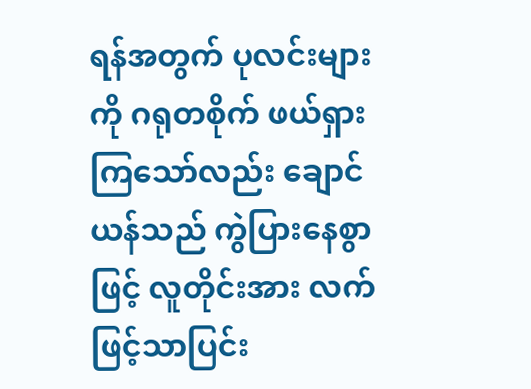ရန်အတွက် ပုလင်းများကို ဂရုတစိုက် ဖယ်ရှားကြသော်လည်း ချောင်ယန်သည် ကွဲပြားနေစွာဖြင့် လူတိုင်းအား လက်ဖြင့်သာပြင်း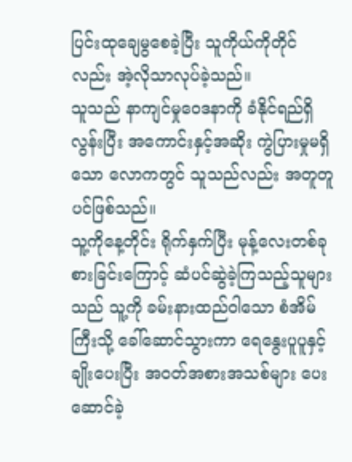ပြင်းထုချေမွစေခဲ့ပြီး သူကိုယ်ကိုတိုင်လည်း အဲ့လိုသာလုပ်ခဲ့သည်။
သူသည် နာကျင်မှုဝေဒနာကို ခံနိုင်ရည်ရှိလွန်းပြီး အကောင်းနှင့်အဆိုး ကွဲပြားမှုမရှိသော လောကတွင် သူသည်လည်း အတူတူပင်ဖြစ်သည်။
သူ့ကိုနေ့တိုင်း ရိုက်နှက်ပြီး မုန့်လေးတစ်ခုစားခြင်းကြောင့် ဆံပင်ဆွဲခဲ့ကြသည့်သူများသည် သူ့ကို ခမ်းနားထည်ဝါသော စံအိမ်ကြီးသို့ ခေါ်ဆောင်သွားကာ ရေနွေးပူပူနှင့်ချိုးပေးပြီး အဝတ်အစားအသစ်များ ပေးဆောင်ခဲ့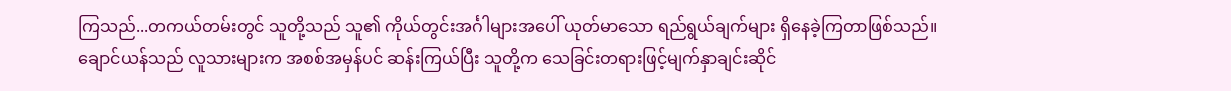ကြသည်...တကယ်တမ်းတွင် သူတို့သည် သူ၏ ကိုယ်တွင်းအင်္ဂါများအပေါ် ယုတ်မာသော ရည်ရွယ်ချက်များ ရှိနေခဲ့ကြတာဖြစ်သည်။
ချောင်ယန်သည် လူသားများက အစစ်အမှန်ပင် ဆန်းကြယ်ပြီး သူတို့က သေခြင်းတရားဖြင့်မျက်နှာချင်းဆိုင်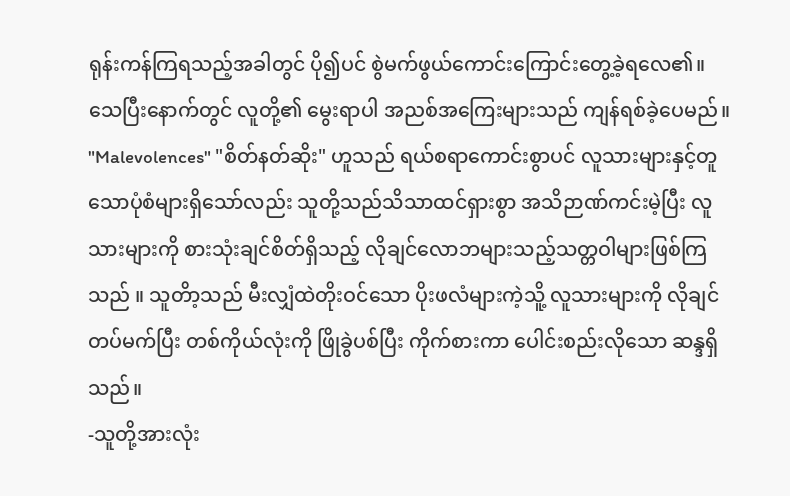ရုန်းကန်ကြရသည့်အခါတွင် ပို၍ပင် စွဲမက်ဖွယ်ကောင်းကြောင်းတွေ့ခဲ့ရလေ၏။
သေပြီးနောက်တွင် လူတို့၏ မွေးရာပါ အညစ်အကြေးများသည် ကျန်ရစ်ခဲ့ပေမည်။
"Malevolences" "စိတ်နတ်ဆိုး" ဟူသည် ရယ်စရာကောင်းစွာပင် လူသားများနှင့်တူသောပုံစံများရှိသော်လည်း သူတို့သည်သိသာထင်ရှားစွာ အသိဉာဏ်ကင်းမဲ့ပြီး လူသားများကို စားသုံးချင်စိတ်ရှိသည့် လိုချင်လောဘများသည့်သတ္တဝါများဖြစ်ကြသည် ။ သူတိာ့သည် မီးလျှံထဲတိုးဝင်သော ပိုးဖလံများကဲ့သိူ့ လူသားများကို လိုချင်တပ်မက်ပြီး တစ်ကိုယ်လုံးကို ဖြိုခွဲပစ်ပြီး ကိုက်စားကာ ပေါင်းစည်းလိုသော ဆန္ဒရှိသည်။
-သူတို့အားလုံး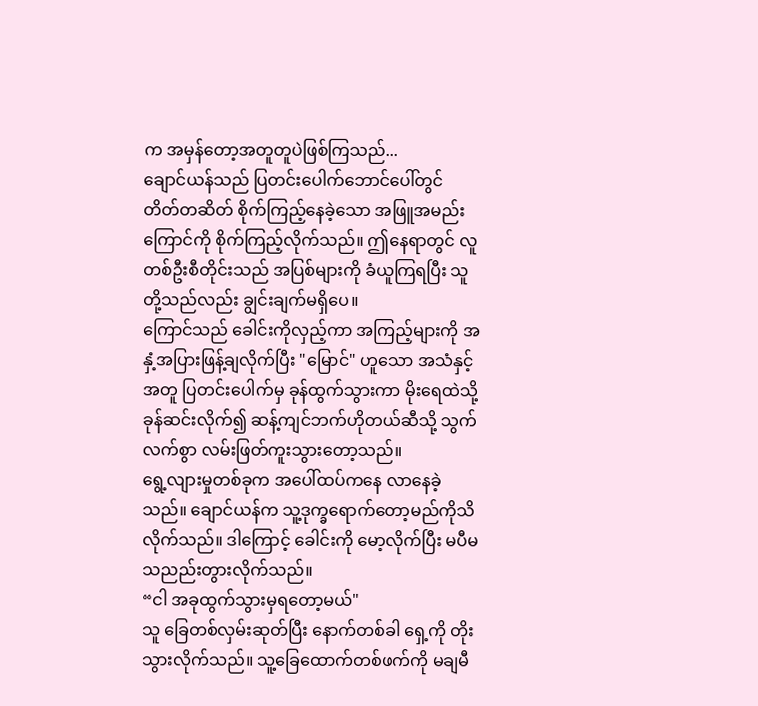က အမှန်တော့အတူတူပဲဖြစ်ကြသည်...
ချောင်ယန်သည် ပြတင်းပေါက်ဘောင်ပေါ်တွင် တိတ်တဆိတ် စိုက်ကြည့်နေခဲ့သော အဖြူအမည်းကြောင်ကို စိုက်ကြည့်လိုက်သည်။ ဤနေရာတွင် လူတစ်ဦးစီတိုင်းသည် အပြစ်များကို ခံယူကြရပြီး သူတို့သည်လည်း ချွင်းချက်မရှိပေ။
ကြောင်သည် ခေါင်းကိုလှည့်ကာ အကြည့်များကို အနှံ့အပြားဖြန့်ချလိုက်ပြီး "မြောင်" ဟူသော အသံနှင့်အတူ ပြတင်းပေါက်မှ ခုန်ထွက်သွားကာ မိုးရေထဲသို့ ခုန်ဆင်းလိုက်၍ ဆန့်ကျင်ဘက်ဟိုတယ်ဆီသို့ သွက်လက်စွာ လမ်းဖြတ်ကူးသွားတော့သည်။
ရွေ့လျားမှုတစ်ခုက အပေါ်ထပ်ကနေ လာနေခဲ့သည်။ ချောင်ယန်က သူ့ဒုက္ခရောက်တော့မည်ကိုသိလိုက်သည်။ ဒါကြောင့် ခေါင်းကို မော့လိုက်ပြီး မပီမသညည်းတွားလိုက်သည်။
“ငါ အခုထွက်သွားမှရတော့မယ်"
သူ ခြေတစ်လှမ်းဆုတ်ပြီး နောက်တစ်ခါ ရှေ့ကို တိုးသွားလိုက်သည်။ သူ့ခြေထောက်တစ်ဖက်ကို မချမီ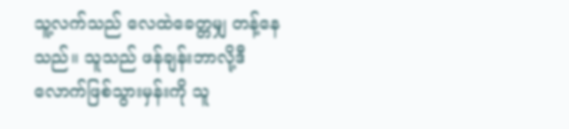သူ့လက်သည် လေထဲခေတ္တမျှ တန့်နေသည်။ သူသည် ဖန်ချန်းဘာလို့ဒီလောက်ဖြစ်သွားမှန်းကို သူ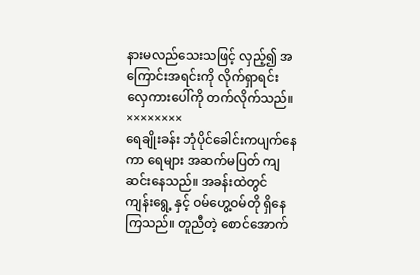နားမလည်သေးသဖြင့် လှည့်၍ အကြောင်းအရင်းကို လိုက်ရှာရင်း လှေကားပေါ်ကို တက်လိုက်သည်။
××××××××
ရေချိုးခန်း ဘုံပိုင်ခေါင်းကပျက်နေကာ ရေများ အဆက်မပြတ် ကျဆင်းနေသည်။ အခန်းထဲတွင် ကျန်းရွေ့ နှင့် ဝမ်ဟွေ့ဝမ်တို ရှိနေကြသည်။ တူညီတဲ့ စောင်အောက်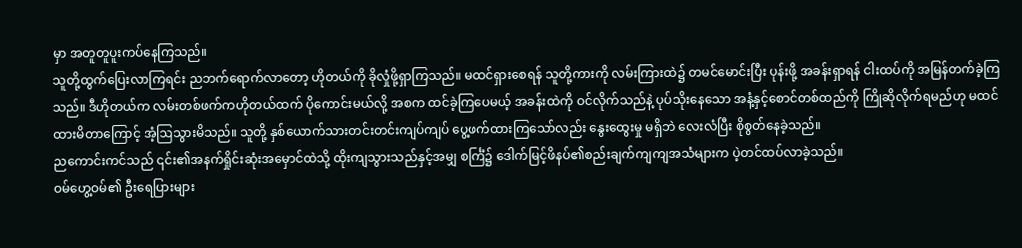မှာ အတူတူပူးကပ်နေကြသည်။
သူတို့ထွက်ပြေးလာကြရင်း ညဘက်ရောက်လာတော့ ဟိုတယ်ကို ခိုလှုံဖို့ရှာကြသည်။ မထင်ရှားစေရန် သူတို့ကားကို လမ်းကြားထဲ၌ တမင်မောင်းပြီး ပုန်းဖို့ အခန်းရှာရန် ငါးထပ်ကို အမြန်တက်ခဲ့ကြသည်။ ဒီဟိုတယ်က လမ်းတစ်ဖက်ကဟိုတယ်ထက် ပိုကောင်းမယ်လို့ အစက ထင်ခဲ့ကြပေမယ့် အခန်းထဲကို ဝင်လိုက်သည်နဲ့ ပုပ်သိုးနေသော အနံ့နှင့်စောင်တစ်ထည်ကို ကြိုဆိုလိုက်ရမည်ဟု မထင်ထားမိတာကြောင့် အံ့ဩသွားမိသည်။ သူတို့ နှစ်ယောက်သားတင်းတင်းကျပ်ကျပ် ပွေ့ဖက်ထားကြသော်လည်း နွေးထွေးမှု မရှိဘဲ လေးလံပြီး စိုစွတ်နေခဲ့သည်။
ညကောင်းကင်သည် ၎င်း၏အနက်ရှိုင်းဆုံးအမှောင်ထဲသို့ ထိုးကျသွားသည်နှင့်အမျှ စင်္ကြံ၌ ဒေါက်မြင့်ဖိနပ်၏စည်းချက်ကျကျအသံများက ပဲ့တင်ထပ်လာခဲ့သည်။
ဝမ်ဟွေ့ဝမ်၏ ဦးရေပြားများ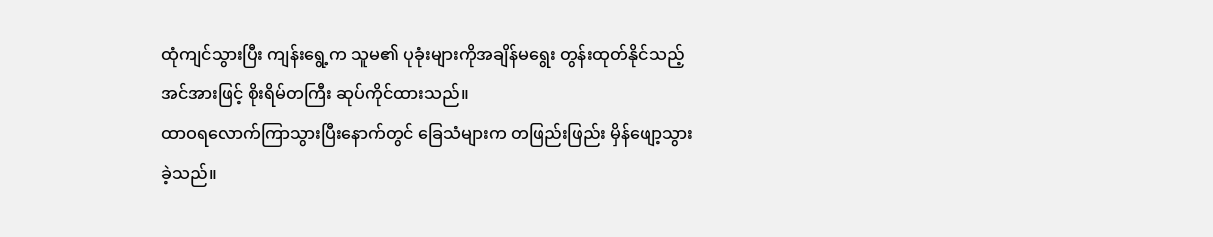ထုံကျင်သွားပြီး ကျန်းရွေ့က သူမ၏ ပုခုံးများကိုအချိန်မရွေး တွန်းထုတ်နိုင်သည့် အင်အားဖြင့် စိုးရိမ်တကြီး ဆုပ်ကိုင်ထားသည်။
ထာဝရလောက်ကြာသွားပြီးနောက်တွင် ခြေသံများက တဖြည်းဖြည်း မှိန်ဖျော့သွားခဲ့သည်။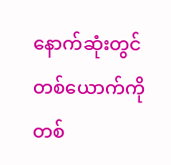နောက်ဆုံးတွင် တစ်ယောက်ကိုတစ်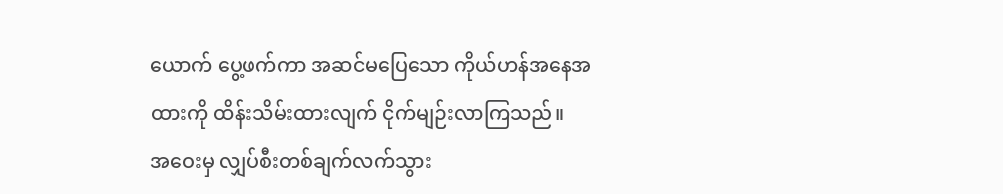ယောက် ပွေ့ဖက်ကာ အဆင်မပြေသော ကိုယ်ဟန်အနေအထားကို ထိန်းသိမ်းထားလျက် ငိုက်မျဉ်းလာကြသည်။
အဝေးမှ လျှပ်စီးတစ်ချက်လက်သွား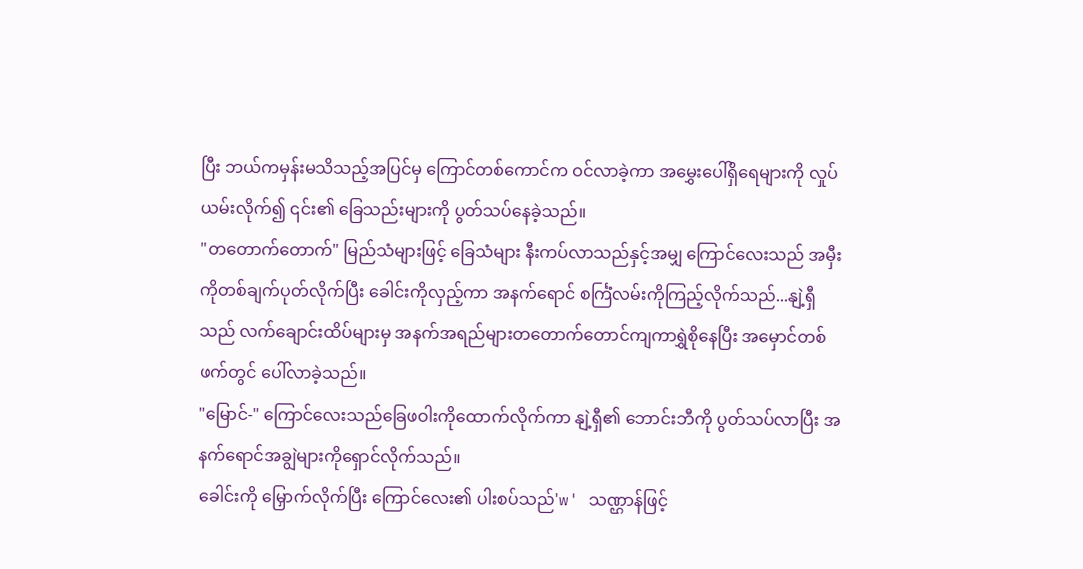ပြီး ဘယ်ကမှန်းမသိသည့်အပြင်မှ ကြောင်တစ်ကောင်က ဝင်လာခဲ့ကာ အမွှေးပေါ်ရှိရေများကို လှုပ်ယမ်းလိုက်၍ ၎င်း၏ ခြေသည်းများကို ပွတ်သပ်နေခဲ့သည်။
"တတောက်တောက်" မြည်သံများဖြင့် ခြေသံများ နီးကပ်လာသည်နှင့်အမျှ ကြောင်လေးသည် အမှီးကိုတစ်ချက်ပုတ်လိုက်ပြီး ခေါင်းကိုလှည့်ကာ အနက်ရောင် စင်္ကြံလမ်းကိုကြည့်လိုက်သည်...နျဲ့ရှီသည် လက်ချောင်းထိပ်များမှ အနက်အရည်များတတောက်တောင်ကျကာရွှဲစိုနေပြီး အမှောင်တစ်ဖက်တွင် ပေါ်လာခဲ့သည်။
"မြောင်-" ကြောင်လေးသည်ခြေဖဝါးကိုထောက်လိုက်ကာ နျဲ့ရှီ၏ ဘောင်းဘီကို ပွတ်သပ်လာပြီး အနက်ရောင်အချွဲများကိုရှောင်လိုက်သည်။
ခေါင်းကို မြှောက်လိုက်ပြီး ကြောင်လေး၏ ပါးစပ်သည်'w' သဏ္ဌာန်ဖြင့်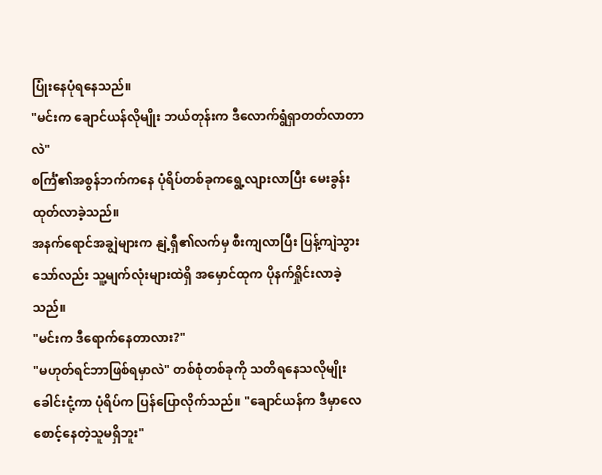ပြုံးနေပုံရနေသည်။
"မင်းက ချောင်ယန်လိုမျိုး ဘယ်တုန်းက ဒီလောက်ရွံရှာတတ်လာတာလဲ"
စင်္ကြံ၏အစွန်ဘက်ကနေ ပုံရိပ်တစ်ခုကရွေ့လျားလာပြီး မေးခွန်းထုတ်လာခဲ့သည်။
အနက်ရောင်အချွဲများက နျဲ့ရှီ၏လက်မှ စီးကျလာပြီး ပြန့်ကျဲသွားသော်လည်း သူ့မျက်လုံးများထဲရှိ အမှောင်ထုက ပိုနက်ရှိုင်းလာခဲ့သည်။
"မင်းက ဒီရောက်နေတာလား?"
"မဟုတ်ရင်ဘာဖြစ်ရမှာလဲ" တစ်စုံတစ်ခုကို သတိရနေသလိုမျိုး ခေါင်းငုံ့ကာ ပုံရိပ်က ပြန်ပြောလိုက်သည်။ "ချောင်ယန်က ဒီမှာလေ စောင့်နေတဲ့သူမရှိဘူး"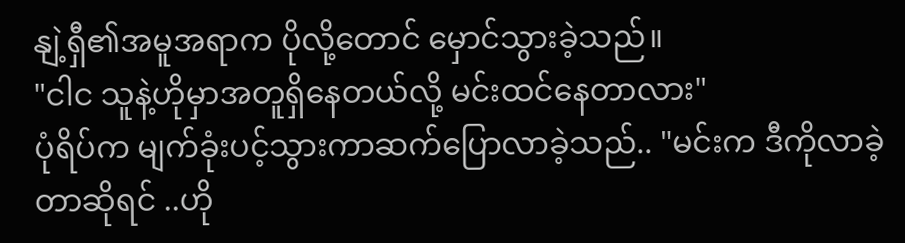နျဲ့ရှီ၏အမူအရာက ပိုလို့တောင် မှောင်သွားခဲ့သည်။
"ငါင သူနဲ့ဟိုမှာအတူရှိနေတယ်လို့ မင်းထင်နေတာလား"
ပုံရိပ်က မျက်ခုံးပင့်သွားကာဆက်ပြောလာခဲ့သည်.. "မင်းက ဒီကိုလာခဲ့တာဆိုရင် ..ဟို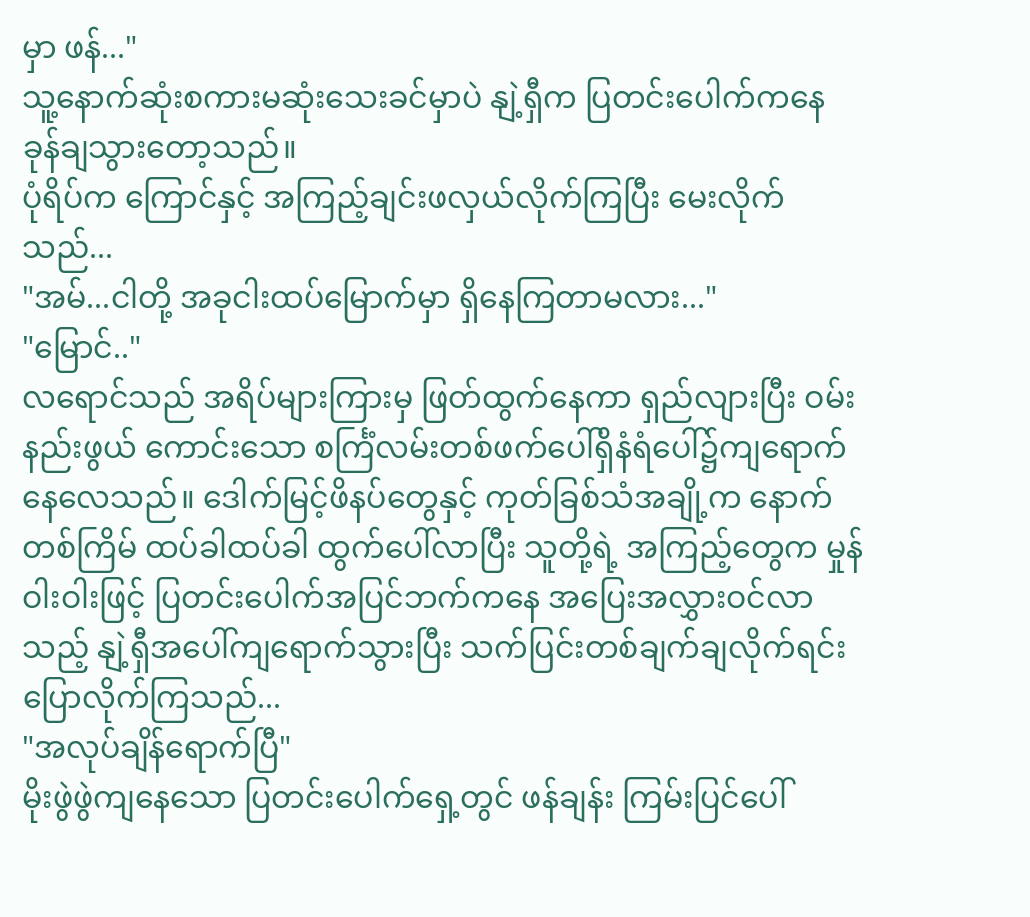မှာ ဖန်..."
သူ့နောက်ဆုံးစကားမဆုံးသေးခင်မှာပဲ နျဲ့ရှီက ပြတင်းပေါက်ကနေ ခုန်ချသွားတော့သည်။
ပုံရိပ်က ကြောင်နှင့် အကြည့်ချင်းဖလှယ်လိုက်ကြပြီး မေးလိုက်သည်...
"အမ်...ငါတို့ အခုငါးထပ်မြောက်မှာ ရှိနေကြတာမလား..."
"မြောင်.."
လရောင်သည် အရိပ်များကြားမှ ဖြတ်ထွက်နေကာ ရှည်လျားပြီး ဝမ်းနည်းဖွယ် ကောင်းသော စင်္ကြံလမ်းတစ်ဖက်ပေါ်ရှိနံရံပေါ်၌ကျရောက်နေလေသည်။ ဒေါက်မြင့်ဖိနပ်တွေနှင့် ကုတ်ခြစ်သံအချို့က နောက်တစ်ကြိမ် ထပ်ခါထပ်ခါ ထွက်ပေါ်လာပြီး သူတို့ရဲ့ အကြည့်တွေက မှုန်ဝါးဝါးဖြင့် ပြတင်းပေါက်အပြင်ဘက်ကနေ အပြေးအလွှားဝင်လာသည့် နျဲ့ရှီအပေါ်ကျရောက်သွားပြီး သက်ပြင်းတစ်ချက်ချလိုက်ရင်းပြောလိုက်ကြသည်...
"အလုပ်ချိန်ရောက်ပြီ"
မိုးဖွဲဖွဲကျနေသော ပြတင်းပေါက်ရှေ့တွင် ဖန်ချန်း ကြမ်းပြင်ပေါ်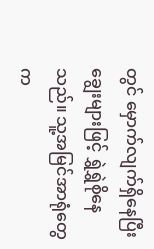တွင် မှောက်လျက်ရှိနေပြီး ချွေးများဖြင့် ရွှဲရွှဲစိုနေသည်။ သူ့အမြင်အာရုံတွေက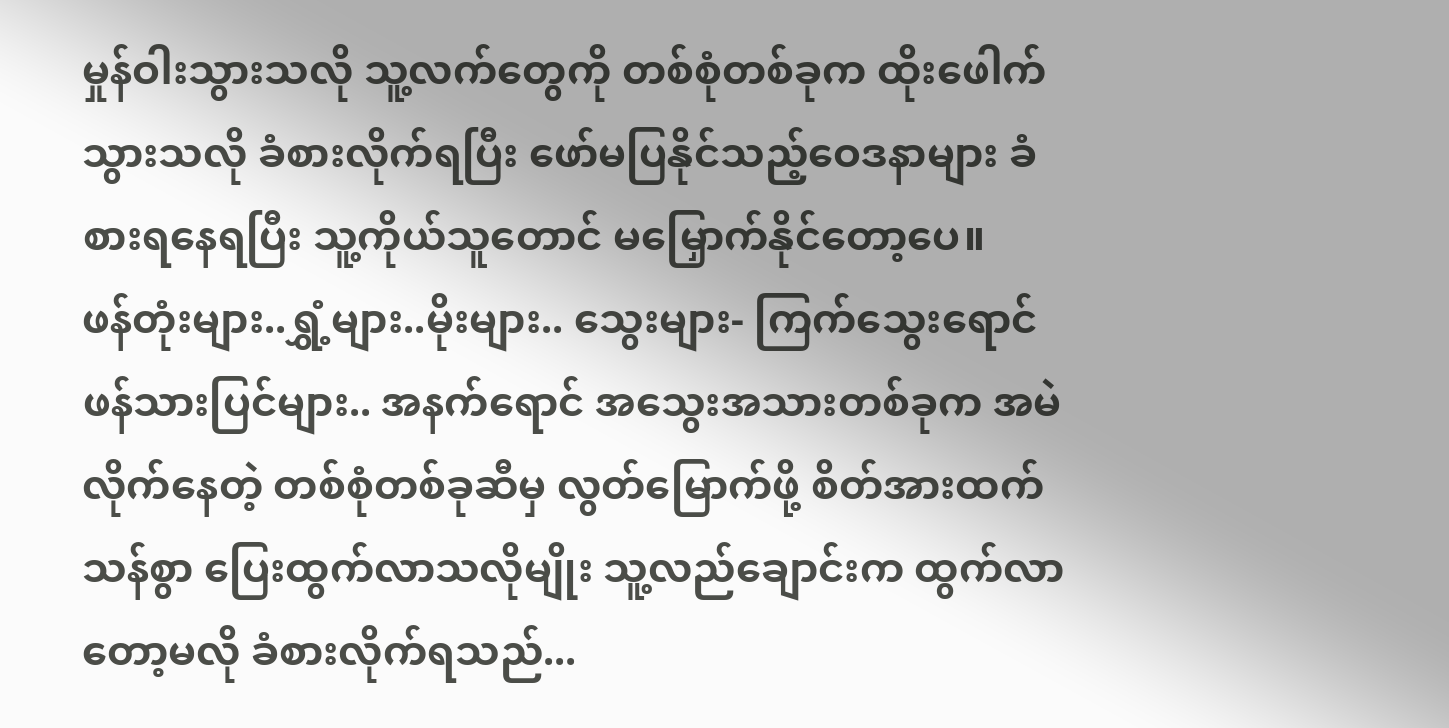မှုန်ဝါးသွားသလို သူ့လက်တွေကို တစ်စုံတစ်ခုက ထိုးဖေါက်သွားသလို ခံစားလိုက်ရပြီး ဖော်မပြနိုင်သည့်ဝေဒနာများ ခံစားရနေရပြီး သူ့ကိုယ်သူတောင် မမြှောက်နိုင်တော့ပေ။
ဖန်တုံးများ..ရွှံ့များ..မိုးများ.. သွေးများ- ကြက်သွေးရောင် ဖန်သားပြင်များ.. အနက်ရောင် အသွေးအသားတစ်ခုက အမဲလိုက်နေတဲ့ တစ်စုံတစ်ခုဆီမှ လွတ်မြောက်ဖို့ စိတ်အားထက်သန်စွာ ပြေးထွက်လာသလိုမျိုး သူ့လည်ချောင်းက ထွက်လာတော့မလို ခံစားလိုက်ရသည်...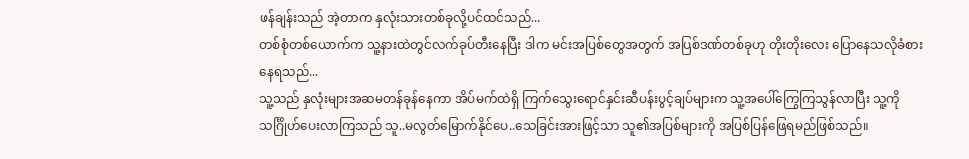ဖန်ချန်းသည် အဲ့တာက နှလုံးသားတစ်ခုလို့ပင်ထင်သည်...
တစ်စုံတစ်ယောက်က သူ့နားထဲတွင်လက်ခုပ်တီးနေပြီး ဒါက မင်းအပြစ်တွေအတွက် အပြစ်ဒဏ်တစ်ခုဟု တိုးတိုးလေး ပြောနေသလိုခံစားနေရသည်...
သူ့သည် နှလုံးများအဆမတန်ခုန်နေကာ အိပ်မက်ထဲရှိ ကြက်သွေးရောင်နှင်းဆီပန်းပွင့်ချပ်များက သူ့အပေါ်ကြွေကြသွန်လာပြီး သူ့ကို သင်္ဂြိုဟ်ပေးလာကြသည် သူ..မလွတ်မြောက်နိုင်ပေ..သေခြင်းအားဖြင့်သာ သူ၏အပြစ်များကို အပြစ်ပြန်ဖြေရမည်ဖြစ်သည်။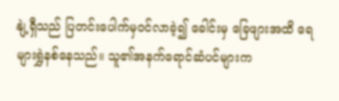နျဲ့ရှီသည် ပြတင်းပေါက်မှဝင်လာခဲ့၍ ခေါင်းမှ ခြေဖျားအထိ ရေများရွှဲနစ်နေသည်။ သူ၏အနက်ရောင်ဆံပင်များက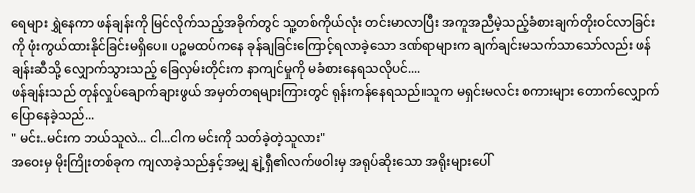ရေများ ရွှဲနေကာ ဖန်ချန်းကို မြင်လိုက်သည့်အခိုက်တွင် သူ့တစ်ကိုယ်လုံး တင်းမာလာပြီး အကူအညီမဲ့သည့်ခံစားချက်တိုးဝင်လာခြင်းကို ဖုံးကွယ်ထားနိုင်ခြင်းမရှိပေ။ ပဉ္စမထပ်ကနေ ခုန်ချခြင်းကြောင့်ရလာခဲ့သော ဒဏ်ရာများက ချက်ချင်းမသက်သာသော်လည်း ဖန်ချန်းဆီသို့ လျှောက်သွားသည့် ခြေလှမ်းတိုင်းက နာကျင်မှုကို မခံစားနေရသလိုပင်....
ဖန်ချန်းသည် တုန်လှုပ်ချောက်ချားဖွယ် အမှတ်တရများကြားတွင် ရုန်းကန်နေရသည်။သူက မရှင်းမလင်း စကားများ တောက်လျှောက်ပြောနေခဲ့သည်...
" မင်း..မင်းက ဘယ်သူလဲ... ငါ...ငါက မင်းကို သတ်ခဲ့တဲ့သူလား"
အဝေးမှ မိုးကြိုးတစ်ခုက ကျလာခဲ့သည်နှင့်အမျှ နျဲ့ရှီ၏လက်ဖဝါးမှ အရုပ်ဆိုးသော အရိုးများပေါ်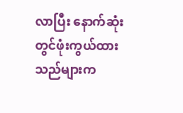လာပြီး နောက်ဆုံးတွင်ဖုံးကွယ်ထားသည်များက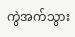ကွဲအက်သွား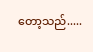တော့သည်.....